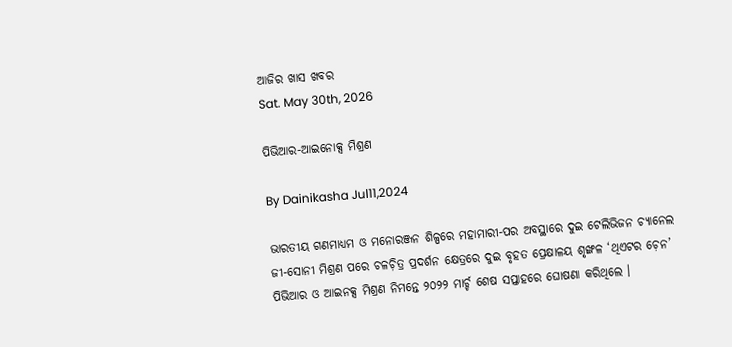ଆଜିର ଖାସ ଖବର
Sat. May 30th, 2026

ପିଭିଆର-ଆଇନୋକ୍ସ ମିଶ୍ରଣ

By Dainikasha Jul11,2024

ଭାରତୀୟ ଗଣମାଧ୍ୟମ ଓ ମନୋରଞ୍ଜନ ଶିଳ୍ପରେ ମହାମାରୀ-ପର ଅବସ୍ଥାରେ ଦୁଇ ଟେଲିଭିଜନ ଚ୍ୟାନେଲ ଜୀ-ସୋନୀ ମିଶ୍ରଣ ପରେ ଚଳଚ଼ିତ୍ର ପ୍ରଦର୍ଶନ କ୍ଷେତ୍ରରେ ଦୁଇ ବୃହତ ପ୍ରେକ୍ଷାଳୟ ଶୃଙ୍ଖଳ ‘ଥିଏଟର ଚ଼େନ’ ପିଭିଆର ଓ ଆଇନକ୍ସ ମିଶ୍ରଣ ନିମନ୍ତେ ୨୦୨୨ ମାର୍ଚ୍ଚ ଶେଷ ସପ୍ତାହରେ ଘୋଷଣା କରିଥିଲେ ।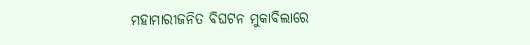ମହାମାରୀଜନିତ ବିଘଟନ ମୁକାବିଲାରେ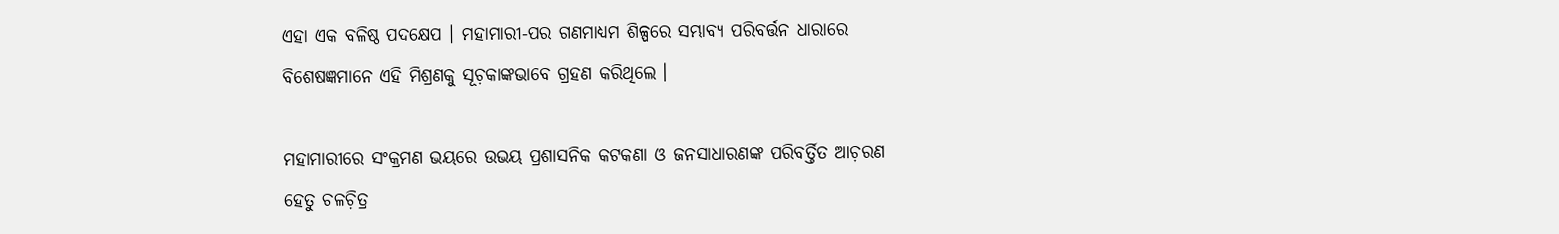ଏହା ଏକ ବଳିଷ୍ଠ ପଦକ୍ଷେପ । ମହାମାରୀ-ପର ଗଣମାଧ୍ୟମ ଶିଳ୍ପରେ ସମ୍ଭାବ୍ୟ ପରିବର୍ତ୍ତନ ଧାରାରେ ବିଶେଷଜ୍ଞମାନେ ଏହି ମିଶ୍ରଣକୁ ସୂଚ଼କାଙ୍କଭାବେ ଗ୍ରହଣ କରିଥିଲେ ।

ମହାମାରୀରେ ସଂକ୍ରମଣ ଭୟରେ ଉଭୟ ପ୍ରଶାସନିକ କଟକଣା ଓ ଜନସାଧାରଣଙ୍କ ପରିବର୍ତ୍ତିତ ଆଚ଼ରଣ ହେତୁ ଚଳଚ଼ିତ୍ର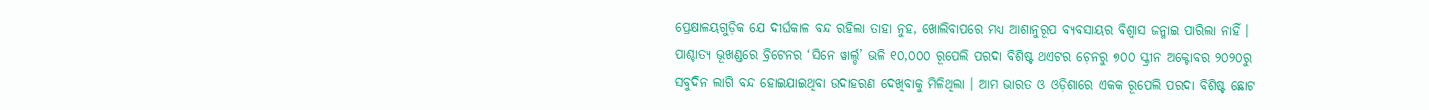ପ୍ରେକ୍ଷାଳୟଗୁଡ଼ିକ ଯେ ଦୀର୍ଘକାଳ ବନ୍ଦ ରହିଲା ତାହା ନୁହ, ଖୋଲିବାପରେ ମଧ୍ୟ ଆଶାନୁରୂପ ବ୍ୟବସାୟର ବିଶ୍ୱାସ ଜନ୍ମାଇ ପାରିଲା ନାହିଁ । ପାଶ୍ଚାତ୍ୟ ଭୂଖଣ୍ଡରେ ବ୍ରିଟେନର ‘ସିନେ ୱାର୍ଲ୍ଡ’ ଭଳି ୧୦,୦୦୦ ରୂପେଲି ପରଦା ବିଶିଷ୍ଟ ଥଏଟର ଚ଼େନରୁ ୭୦୦ ସ୍କ୍ରୀନ ଅକ୍ଟୋବର ୨୦୨୦ରୁ ସବୁଦିନ ଲାଗି ବନ୍ଦ ହୋଇଯାଇଥିବା ଉଦାହରଣ ଦେଖିବାକୁ ମିଳିଥିଲା । ଆମ ଭାରତ ଓ ଓଡ଼ିଶାରେ ଏକକ ରୂପେଲି ପରଦା ବିଶିଷ୍ଟ ଛୋଟ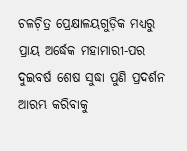ଚଳଚ଼ିତ୍ର ପ୍ରେକ୍ଷାଳୟଗୁଡ଼ିକ ମଧ୍ୟରୁ ପ୍ରାୟ ଅର୍ଦ୍ଧେକ ମହାମାରୀ-ପର ଦୁଇବର୍ଷ ଶେଷ ସୁଦ୍ଧା ପୁଣି ପ୍ରଦର୍ଶନ ଆରମ୍ଭ କରିବାକୁ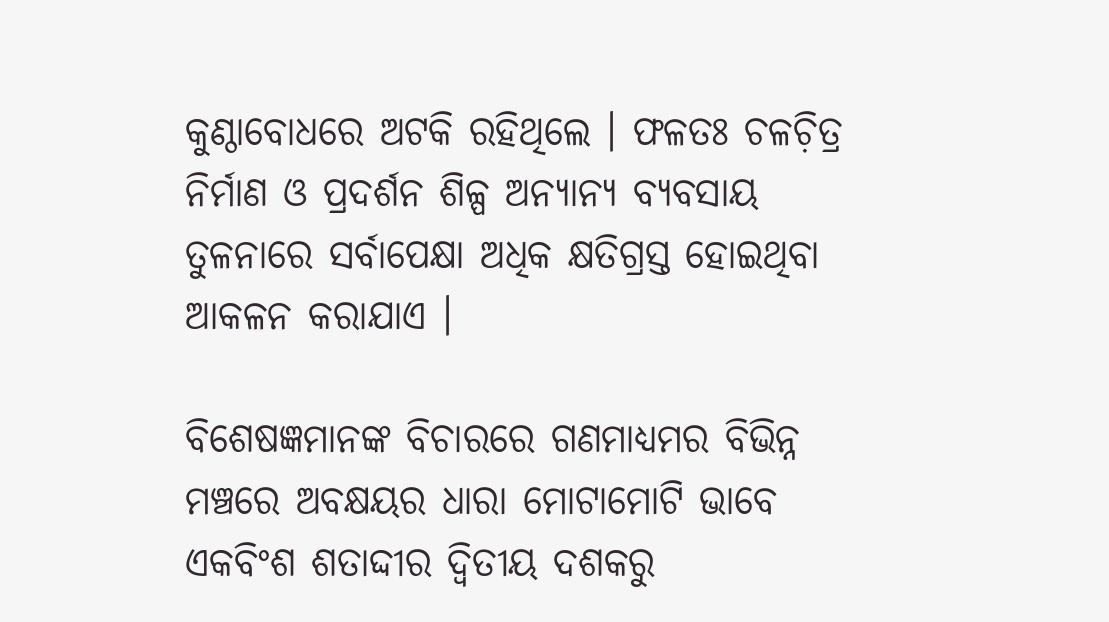କୁଣ୍ଠାବୋଧରେ ଅଟକି ରହିଥିଲେ । ଫଳତଃ ଚଳଚ଼ିତ୍ର ନିର୍ମାଣ ଓ ପ୍ରଦର୍ଶନ ଶିଳ୍ପ ଅନ୍ୟାନ୍ୟ ବ୍ୟବସାୟ ତୁଳନାରେ ସର୍ବାପେକ୍ଷା ଅଧିକ କ୍ଷତିଗ୍ରସ୍ତ ହୋଇଥିବା ଆକଳନ କରାଯାଏ ।

ବିଶେଷଜ୍ଞମାନଙ୍କ ବିଚାରରେ ଗଣମାଧ୍ୟମର ବିଭିନ୍ନ ମଞ୍ଚରେ ଅବକ୍ଷୟର ଧାରା ମୋଟାମୋଟି ଭାବେ ଏକବିଂଶ ଶତାଦ୍ଦୀର ଦ୍ୱିତୀୟ ଦଶକରୁ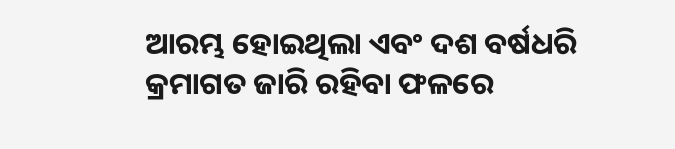ଆରମ୍ଭ ହୋଇଥିଲା ଏବଂ ଦଶ ବର୍ଷଧରି କ୍ରମାଗତ ଜାରି ରହିବା ଫଳରେ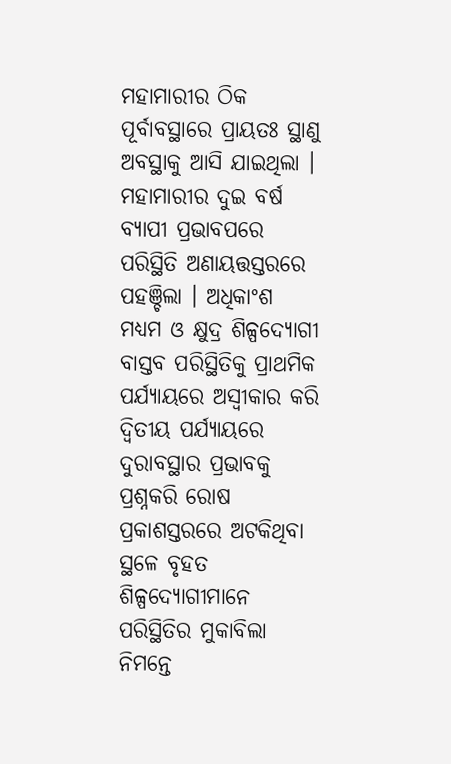ମହାମାରୀର ଠିକ ପୂର୍ବାବସ୍ଥାରେ ପ୍ରାୟତଃ ସ୍ଥାଣୁ ଅବସ୍ଥାକୁ ଆସି ଯାଇଥିଲା । ମହାମାରୀର ଦୁଇ ବର୍ଷ ବ୍ୟାପୀ ପ୍ରଭାବପରେ ପରିସ୍ଥିତି ଅଣାୟତ୍ତସ୍ତରରେ ପହଞ୍ଚିଲା । ଅଧିକାଂଶ ମଧ୍ୟମ ଓ କ୍ଷୁଦ୍ର ଶିଳ୍ପଦ୍ୟୋଗୀ ବାସ୍ତବ ପରିସ୍ଥିତିକୁ ପ୍ରାଥମିକ ପର୍ଯ୍ୟାୟରେ ଅସ୍ୱୀକାର କରି ଦ୍ୱିତୀୟ ପର୍ଯ୍ୟାୟରେ ଦୁରାବସ୍ଥାର ପ୍ରଭାବକୁ ପ୍ରଶ୍ନକରି ରୋଷ ପ୍ରକାଶସ୍ତରରେ ଅଟକିଥିବା ସ୍ଥଳେ ବୃହତ ଶିଳ୍ପଦ୍ୟୋଗୀମାନେ ପରିସ୍ଥିତିର ମୁକାବିଲା ନିମନ୍ତେ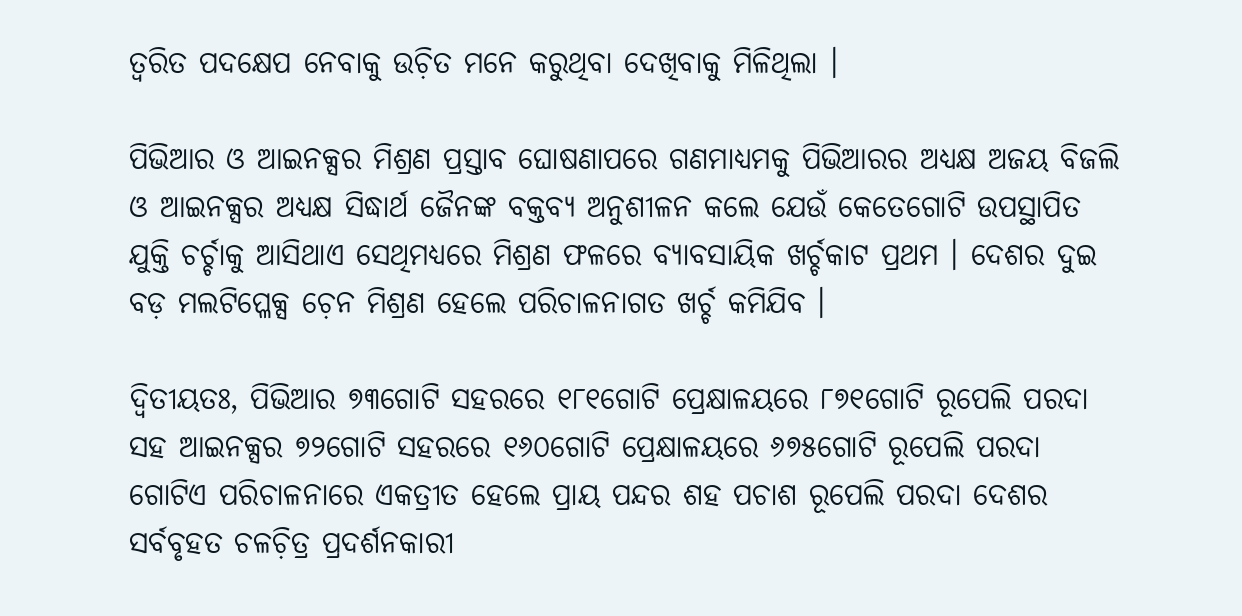ତ୍ୱରିତ ପଦକ୍ଷେପ ନେବାକୁ ଉଚ଼ିତ ମନେ କରୁଥିବା ଦେଖିବାକୁ ମିଳିଥିଲା ।

ପିଭିଆର ଓ ଆଇନକ୍ସର ମିଶ୍ରଣ ପ୍ରସ୍ତାବ ଘୋଷଣାପରେ ଗଣମାଧ୍ୟମକୁ ପିଭିଆରର ଅଧ୍ୟକ୍ଷ ଅଜୟ ବିଜଲି ଓ ଆଇନକ୍ସର ଅଧ୍ୟକ୍ଷ ସିଦ୍ଧାର୍ଥ ଜୈନଙ୍କ ବକ୍ତବ୍ୟ ଅନୁଶୀଳନ କଲେ ଯେଉଁ କେତେଗୋଟି ଉପସ୍ଥାପିତ ଯୁକ୍ତି ଚର୍ଚ୍ଚାକୁ ଆସିଥାଏ ସେଥିମଧ୍ୟରେ ମିଶ୍ରଣ ଫଳରେ ବ୍ୟାବସାୟିକ ଖର୍ଚ୍ଚକାଟ ପ୍ରଥମ । ଦେଶର ଦୁଇ ବଡ଼ ମଲଟିପ୍ଳେକ୍ସ ଚ଼େନ ମିଶ୍ରଣ ହେଲେ ପରିଚାଳନାଗତ ଖର୍ଚ୍ଚ କମିଯିବ ।

ଦ୍ୱିତୀୟତଃ, ପିଭିଆର ୭୩ଗୋଟି ସହରରେ ୧୮୧ଗୋଟି ପ୍ରେକ୍ଷାଳୟରେ ୮୭୧ଗୋଟି ରୂପେଲି ପରଦା ସହ ଆଇନକ୍ସର ୭୨ଗୋଟି ସହରରେ ୧୬୦ଗୋଟି ପ୍ରେକ୍ଷାଳୟରେ ୬୭୫ଗୋଟି ରୂପେଲି ପରଦା ଗୋଟିଏ ପରିଚାଳନାରେ ଏକତ୍ରୀତ ହେଲେ ପ୍ରାୟ ପନ୍ଦର ଶହ ପଚାଶ ରୂପେଲି ପରଦା ଦେଶର ସର୍ବବୃହତ ଚଳଚ଼ିତ୍ର ପ୍ରଦର୍ଶନକାରୀ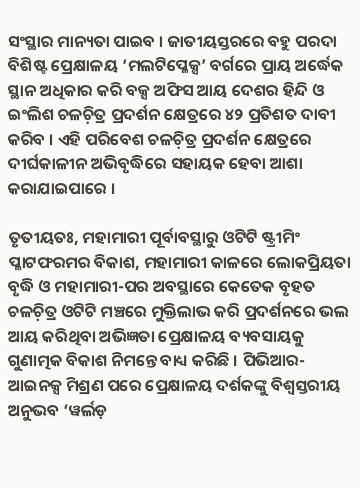ସଂସ୍ଥାର ମାନ୍ୟତା ପାଇବ । ଜାତୀୟସ୍ତରରେ ବହୁ ପରଦା ବିଶିଷ୍ଟ ପ୍ରେକ୍ଷାଳୟ ‘ମଲଟିପ୍ଳେକ୍ସ’ ବର୍ଗରେ ପ୍ରାୟ ଅର୍ଦ୍ଧେକ ସ୍ଥାନ ଅଧିକାର କରି ବକ୍ସ ଅଫିସ ଆୟ ଦେଶର ହିନ୍ଦି ଓ ଇଂଲିଶ ଚଳଚ଼ିତ୍ର ପ୍ରଦର୍ଶନ କ୍ଷେତ୍ରରେ ୪୨ ପ୍ରତିଶତ ଦାବୀ କରିବ । ଏହି ପରିବେଶ ଚଳଚ଼ିତ୍ର ପ୍ରଦର୍ଶନ କ୍ଷେତ୍ରରେ ଦୀର୍ଘକାଳୀନ ଅଭିବୃଦ୍ଧିରେ ସହାୟକ ହେବା ଆଶା କରାଯାଇପାରେ ।

ତୃତୀୟତଃ, ମହାମାରୀ ପୂର୍ବାବସ୍ଥାରୁ ଓଟିଟି ଷ୍ଟ୍ରୀମିଂ ପ୍ଳାଟଫରମର ବିକାଶ, ମହାମାରୀ କାଳରେ ଲୋକପ୍ରିୟତା ବୃଦ୍ଧି ଓ ମହାମାରୀ-ପର ଅବସ୍ଥାରେ କେତେକ ବୃହତ ଚଳଚ଼ିତ୍ର ଓଟିଟି ମଞ୍ଚରେ ମୁକ୍ତିଲାଭ କରି ପ୍ରଦର୍ଶନରେ ଭଲ ଆୟ କରିଥିବା ଅଭିଜ୍ଞତା ପ୍ରେକ୍ଷାଳୟ ବ୍ୟବସାୟକୁ ଗୁଣାତ୍ମକ ବିକାଶ ନିମନ୍ତେ ବାଧ୍ୟ କରିଛି । ପିଭିଆର-ଆଇନକ୍ସ ମିଶ୍ରଣ ପରେ ପ୍ରେକ୍ଷାଳୟ ଦର୍ଶକଙ୍କୁ ବିଶ୍ୱସ୍ତରୀୟ ଅନୁଭବ ‘ୱର୍ଲଡ଼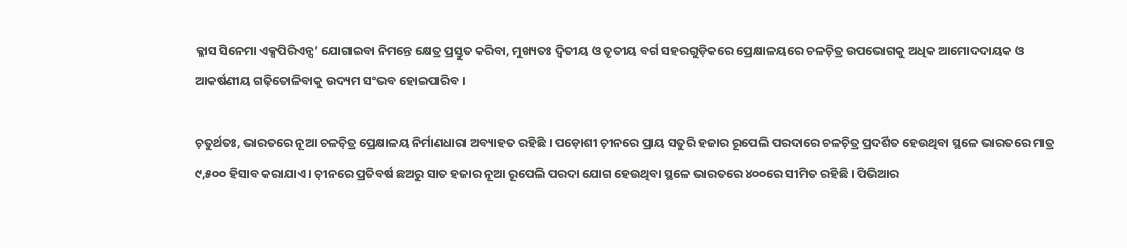କ୍ଳାସ ସିନେମା ଏକ୍ସପିରିଏନ୍ସ’ ଯୋଗାଇବା ନିମନ୍ତେ କ୍ଷେତ୍ର ପ୍ରସ୍ତୁତ କରିବା, ମୁଖ୍ୟତଃ ଦ୍ୱିତୀୟ ଓ ତୃତୀୟ ବର୍ଗ ସହରଗୁଡ଼ିକରେ ପ୍ରେକ୍ଷାଳୟରେ ଚଳଚ଼ିତ୍ର ଉପଭୋଗକୁ ଅଧିକ ଆମୋଦଦାୟକ ଓ ଆକର୍ଷଣୀୟ ଗଢ଼ିତୋଳିବାକୁ ଉଦ୍ୟମ ସଂଭବ ହୋଇପାରିବ ।

ଚ଼ତୁର୍ଥତଃ, ଭାରତରେ ନୂଆ ଚଳଚ଼ିତ୍ର ପ୍ରେକ୍ଷାଳୟ ନିର୍ମାଣଧାରା ଅବ୍ୟାହତ ରହିଛି । ପଡ଼ୋଶୀ ଚ଼ୀନରେ ପ୍ରାୟ ସତୁରି ହଜାର ରୂପେଲି ପରଦାରେ ଚଳଚ଼ିତ୍ର ପ୍ରଦର୍ଶିତ ହେଉଥିବା ସ୍ଥଳେ ଭାରତରେ ମାତ୍ର ୯,୫୦୦ ହିସାବ କରାଯାଏ । ଚ଼ୀନରେ ପ୍ରତିବର୍ଷ ଛଅରୁ ସାତ ହଜାର ନୂଆ ରୂପେଲି ପରଦା ଯୋଗ ହେଉଥିବା ସ୍ଥଳେ ଭାରତରେ ୪୦୦ରେ ସୀମିତ ରହିଛି । ପିଭିଆର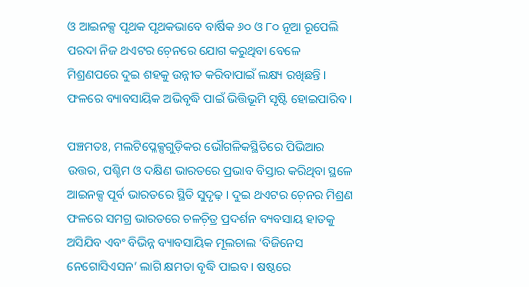ଓ ଆଇନକ୍ସ ପୃଥକ ପୃଥକଭାବେ ବାର୍ଷିକ ୬୦ ଓ ୮୦ ନୂଆ ରୂପେଲି ପରଦା ନିଜ ଥଏଟର ଚ଼େନରେ ଯୋଗ କରୁଥିବା ବେଳେ ମିଶ୍ରଣପରେ ଦୁଇ ଶହକୁ ଉନ୍ନୀତ କରିବାପାଇଁ ଲକ୍ଷ୍ୟ ରଖିଛନ୍ତି । ଫଳରେ ବ୍ୟାବସାୟିକ ଅଭିବୃଦ୍ଧି ପାଇଁ ଭିତ୍ତିଭୂମି ସୃଷ୍ଟି ହୋଇପାରିବ ।

ପଞ୍ଚମତଃ, ମଲଟିପ୍ଳେକ୍ସଗୁଡ଼ିକର ଭୌଗଳିକସ୍ଥିତିରେ ପିଭିଆର ଉତ୍ତର, ପଶ୍ଚିମ ଓ ଦକ୍ଷିଣ ଭାରତରେ ପ୍ରଭାବ ବିସ୍ତାର କରିଥିବା ସ୍ଥଳେ ଆଇନକ୍ସ ପୂର୍ବ ଭାରତରେ ସ୍ଥିତି ସୁଦୃଢ଼ । ଦୁଇ ଥଏଟର ଚ଼େନର ମିଶ୍ରଣ ଫଳରେ ସମଗ୍ର ଭାରତରେ ଚଳଚ଼ିତ୍ର ପ୍ରଦର୍ଶନ ବ୍ୟବସାୟ ହାତକୁ ଅସିଯିବ ଏବଂ ବିଭିନ୍ନ ବ୍ୟାବସାୟିକ ମୂଲଚାଲ ‘ବିଜିନେସ ନେଗୋସିଏସନ’ ଲାଗି କ୍ଷମତା ବୃଦ୍ଧି ପାଇବ । ଷଷ୍ଠରେ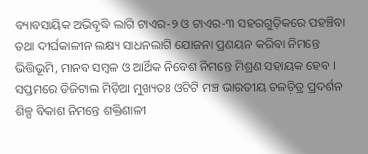ବ୍ୟାବସାୟିକ ଅଭିବୃଦ୍ଧି ଲାଗି ଟାଏର-୨ ଓ ଟାଏର-୩ ସହରଗୁଡ଼ିକରେ ପହଞ୍ଚିବା ତଥା ଦୀର୍ଘକାଳୀନ ଲକ୍ଷ୍ୟ ସାଧନଲାଗି ଯୋଜନା ପ୍ରଣୟନ କରିବା ନିମନ୍ତେ ଭିତ୍ତିଭୂମି, ମାନବ ସମ୍ୱଳ ଓ ଆର୍ଥିକ ନିବେଶ ନିମନ୍ତେ ମିଶ୍ରଣ ସହାୟକ ହେବ । ସପ୍ତମରେ ଡିଜିଟାଲ ମିଡ଼ିଆ ମୁଖ୍ୟତଃ ଓଟିଟି ମଞ୍ଚ ଭାରତୀୟ ଚଳଚ଼ିତ୍ର ପ୍ରଦର୍ଶନ ଶିଳ୍ପ ବିକାଶ ନିମନ୍ତେ ଶକ୍ତିଶାଳୀ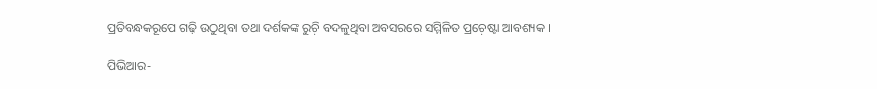ପ୍ରତିବନ୍ଧକରୂପେ ଗଢ଼ି ଉଠୁଥିବା ତଥା ଦର୍ଶକଙ୍କ ରୁଚ଼ି ବଦଳୁଥିବା ଅବସରରେ ସମ୍ମିଳିତ ପ୍ରଚ଼େଷ୍ଟା ଆବଶ୍ୟକ ।

ପିଭିଆର-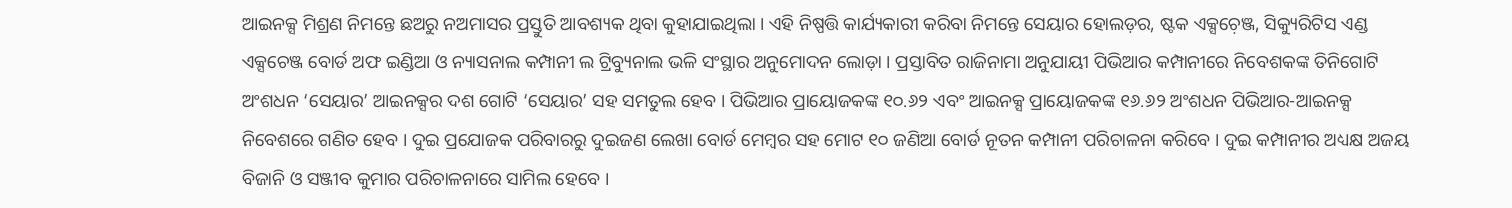ଆଇନକ୍ସ ମିଶ୍ରଣ ନିମନ୍ତେ ଛଅରୁ ନଅମାସର ପ୍ରସ୍ତୁତି ଆବଶ୍ୟକ ଥିବା କୁହାଯାଇଥିଲା । ଏହି ନିଷ୍ପତ୍ତି କାର୍ଯ୍ୟକାରୀ କରିବା ନିମନ୍ତେ ସେୟାର ହୋଲଡ଼ର, ଷ୍ଟକ ଏକ୍ସଚ଼େଞ୍ଜ, ସିକ୍ୟୁରିଟିସ ଏଣ୍ଡ ଏକ୍ସଚେଞ୍ଜ ବୋର୍ଡ ଅଫ ଇଣ୍ଡିଆ ଓ ନ୍ୟାସନାଲ କମ୍ପାନୀ ଲ ଟ୍ରିବ୍ୟୁନାଲ ଭଳି ସଂସ୍ଥାର ଅନୁମୋଦନ ଲୋଡ଼ା । ପ୍ରସ୍ତାବିତ ରାଜିନାମା ଅନୁଯାୟୀ ପିଭିଆର କମ୍ପାନୀରେ ନିବେଶକଙ୍କ ତିନିଗୋଟି ଅଂଶଧନ ‘ସେୟାର’ ଆଇନକ୍ସର ଦଶ ଗୋଟି ‘ସେୟାର’ ସହ ସମତୁଲ ହେବ । ପିଭିଆର ପ୍ରାୟୋଜକଙ୍କ ୧୦.୬୨ ଏବଂ ଆଇନକ୍ସ ପ୍ରାୟୋଜକଙ୍କ ୧୬.୬୨ ଅଂଶଧନ ପିଭିଆର-ଆଇନକ୍ସ ନିବେଶରେ ଗଣିତ ହେବ । ଦୁଇ ପ୍ରଯୋଜକ ପରିବାରରୁ ଦୁଇଜଣ ଲେଖା ବୋର୍ଡ ମେମ୍ୱର ସହ ମୋଟ ୧୦ ଜଣିଆ ବୋର୍ଡ ନୂତନ କମ୍ପାନୀ ପରିଚାଳନା କରିବେ । ଦୁଇ କମ୍ପାନୀର ଅଧ୍ୟକ୍ଷ ଅଜୟ ବିଜାନି ଓ ସଞ୍ଜୀବ କୁମାର ପରିଚାଳନାରେ ସାମିଲ ହେବେ ।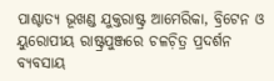ପାଶ୍ଚାତ୍ୟ ଭୂଖଣ୍ଡ ଯୁକ୍ତରାଷ୍ଟ୍ର ଆମେରିକା, ବ୍ରିଟେନ ଓ ୟୁରୋପୀୟ ରାଷ୍ଟ୍ରପୁଞ୍ଜରେ ଚଳଚ଼ିତ୍ର ପ୍ରଦର୍ଶନ ବ୍ୟବସାୟ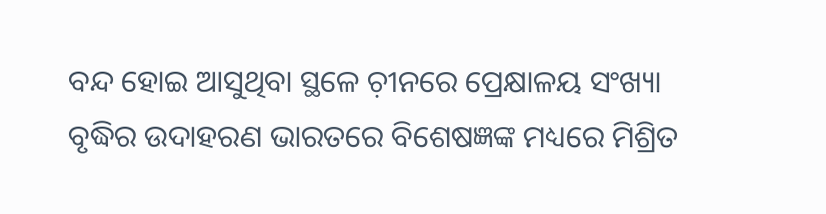ବନ୍ଦ ହୋଇ ଆସୁଥିବା ସ୍ଥଳେ ଚ଼ୀନରେ ପ୍ରେକ୍ଷାଳୟ ସଂଖ୍ୟା ବୃଦ୍ଧିର ଉଦାହରଣ ଭାରତରେ ବିଶେଷଜ୍ଞଙ୍କ ମଧ୍ୟରେ ମିଶ୍ରିତ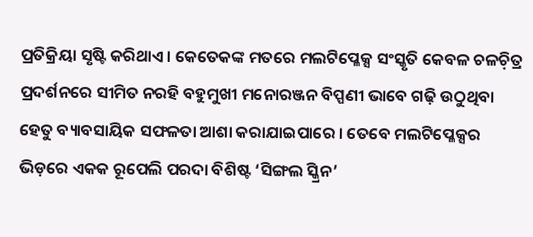ପ୍ରତିକ୍ରିୟା ସୃଷ୍ଟି କରିଥାଏ । କେତେକଙ୍କ ମତରେ ମଲଟିପ୍ଳେକ୍ସ ସଂସ୍କୃତି କେବଳ ଚଳଚ଼ିତ୍ର ପ୍ରଦର୍ଶନରେ ସୀମିତ ନରହି ବହୁମୁଖୀ ମନୋରଞ୍ଜନ ବିପ୍ପଣୀ ଭାବେ ଗଢ଼ି ଉଠୁଥିବା ହେତୁ ବ୍ୟାବସାୟିକ ସଫଳତା ଆଶା କରାଯାଇପାରେ । ତେବେ ମଲଟିପ୍ଳେକ୍ସର ଭିଡ଼ରେ ଏକକ ରୂପେଲି ପରଦା ବିଶିଷ୍ଟ ‘ସିଙ୍ଗଲ ସ୍କ୍ରିନ’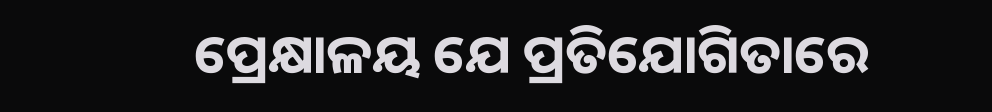ପ୍ରେକ୍ଷାଳୟ ଯେ ପ୍ରତିଯୋଗିତାରେ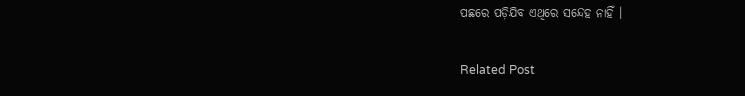ପଛରେ ପଡ଼ିଯିବ ଏଥିରେ ସନ୍ଦେହ ନାହିଁ ।

Related Post